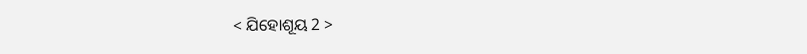< ଯିହୋଶୂୟ 2 >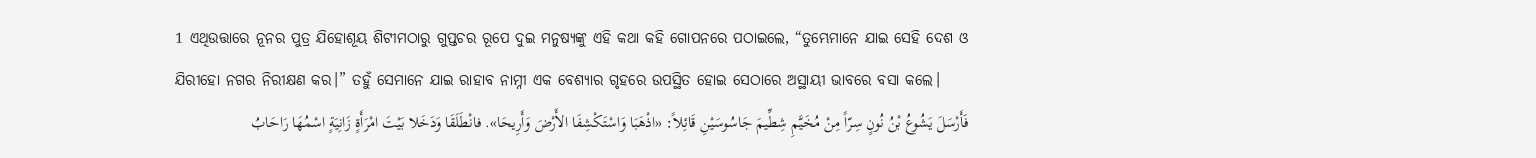1 ଏଥିଉତ୍ତାରେ ନୂନର ପୁତ୍ର ଯିହୋଶୂୟ ଶିଟୀମଠାରୁ ଗୁପ୍ତଚର ରୂପେ ଦୁଇ ମନୁଷ୍ୟଙ୍କୁ ଏହି କଥା କହି ଗୋପନରେ ପଠାଇଲେ, “ତୁମ୍ଭେମାନେ ଯାଇ ସେହି ଦେଶ ଓ ଯିରୀହୋ ନଗର ନିରୀକ୍ଷଣ କର।” ତହୁଁ ସେମାନେ ଯାଇ ରାହାବ ନାମ୍ନୀ ଏକ ବେଶ୍ୟାର ଗୃହରେ ଉପସ୍ଥିତ ହୋଇ ସେଠାରେ ଅସ୍ଥାୟୀ ଭାବରେ ବସା କଲେ।
فَأَرْسَلَ يَشُوعُ بْنُ نُونٍ سِرّاً مِنْ مُخَيَّمِ شِطِّيمَ جَاسُوسَيْنِ قَائِلاً: «اذْهَبَا وَاسْتَكْشِفَا الأَرْضَ وَأَرِيحَا». فانْطَلَقَا وَدَخَلا بَيْتَ امْرَأَةٍ زَانِيَةٍ اسْمُهَا رَاحَابُ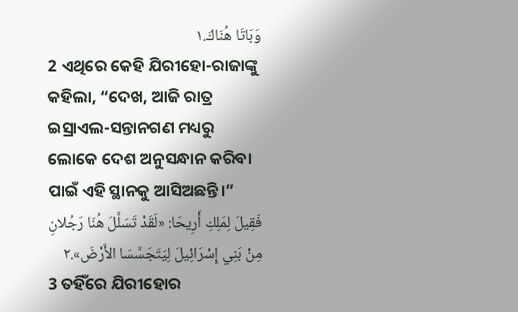وَبَاتَا هُنَاكَ.١
2 ଏଥିରେ କେହି ଯିରୀହୋ-ରାଜାଙ୍କୁ କହିଲା, “ଦେଖ, ଆଜି ରାତ୍ର ଇସ୍ରାଏଲ-ସନ୍ତାନଗଣ ମଧ୍ୟରୁ ଲୋକେ ଦେଶ ଅନୁସନ୍ଧାନ କରିବା ପାଇଁ ଏହି ସ୍ଥାନକୁ ଆସିଅଛନ୍ତି।”
فَقِيلَ لِمَلِكِ أَرِيحَا: «لَقَدْ تَسَلَّلَ هُنَا رَجُلانِ مِنْ بَنِي إِسْرَائِيلَ لِيَتَجَسَّسَا الأَرْضَ».٢
3 ତହିଁରେ ଯିରୀହୋର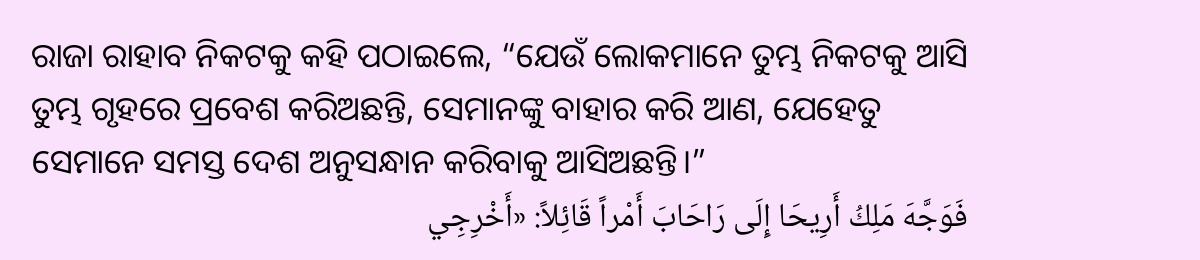ରାଜା ରାହାବ ନିକଟକୁ କହି ପଠାଇଲେ, “ଯେଉଁ ଲୋକମାନେ ତୁମ୍ଭ ନିକଟକୁ ଆସି ତୁମ୍ଭ ଗୃହରେ ପ୍ରବେଶ କରିଅଛନ୍ତି, ସେମାନଙ୍କୁ ବାହାର କରି ଆଣ, ଯେହେତୁ ସେମାନେ ସମସ୍ତ ଦେଶ ଅନୁସନ୍ଧାନ କରିବାକୁ ଆସିଅଛନ୍ତି।”
فَوَجَّهَ مَلِكُ أَرِيحَا إِلَى رَاحَابَ أَمْراً قَائِلاً: «أَخْرِجِي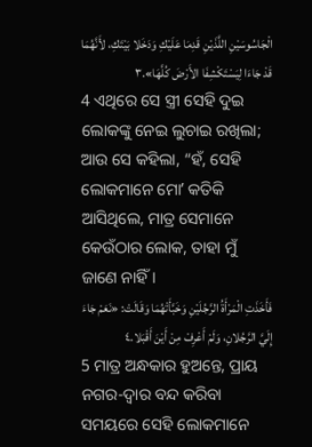الْجَاسُوسَيْنِ اللَّذَيْنِ قَدِمَا عَلَيْكِ وَدَخَلا بَيْتَكِ، لأَنَّهُمَا قَدْ جَاءَا لِيَسْتَكْشِفَا الأَرْضَ كُلَّهَا».٣
4 ଏଥିରେ ସେ ସ୍ତ୍ରୀ ସେହି ଦୁଇ ଲୋକଙ୍କୁ ନେଇ ଲୁଚାଇ ରଖିଲା; ଆଉ ସେ କହିଲା, “ହଁ, ସେହି ଲୋକମାନେ ମୋʼ କତିକି ଆସିଥିଲେ, ମାତ୍ର ସେମାନେ କେଉଁଠାର ଲୋକ, ତାହା ମୁଁ ଜାଣେ ନାହିଁ।
فَأَخَذَتِ الْمَرْأَةُ الرَّجُلَيْنِ وَخَبَّأَتْهُمَا وَقَالَتْ: «نَعَمْ جَاءَ إِلَيَّ الرَّجُلانِ، وَلَمْ أَعْرِفْ مِنْ أَيْنَ أَقْبَلا.٤
5 ମାତ୍ର ଅନ୍ଧକାର ହୁଅନ୍ତେ, ପ୍ରାୟ ନଗର-ଦ୍ୱାର ବନ୍ଦ କରିବା ସମୟରେ ସେହି ଲୋକମାନେ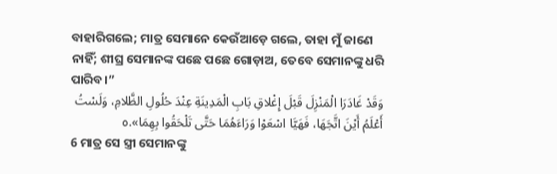ବାହାରିଗଲେ; ମାତ୍ର ସେମାନେ କେଉଁଆଡ଼େ ଗଲେ, ତାହା ମୁଁ ଜାଣେ ନାହିଁ; ଶୀଘ୍ର ସେମାନଙ୍କ ପଛେ ପଛେ ଗୋଡ଼ାଅ, ତେବେ ସେମାନଙ୍କୁ ଧରି ପାରିବ।”
وَقَدْ غَادَرَا الْمَنْزِلَ قَبْلَ إِغْلاقِ بَابِ الْمَدِينَةِ عِنْدَ حُلُولِ الظَّلامِ، وَلَسْتُ أَعْلَمُ أَيْنَ اتَّجَهَا، فَهَيَّا اسْعَوْا وَرَاءَهُمَا حَتَّى تَلْحَقُوا بِهِمَا».٥
6 ମାତ୍ର ସେ ସ୍ତ୍ରୀ ସେମାନଙ୍କୁ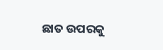ଛାତ ଉପରକୁ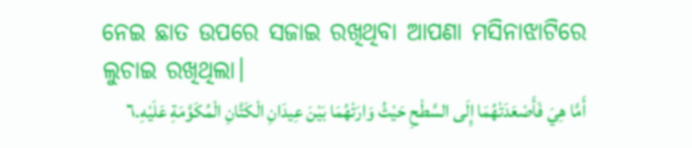ନେଇ ଛାତ ଉପରେ ସଜାଇ ରଖିଥିବା ଆପଣା ମସିନାଝାଟିରେ ଲୁଚାଇ ରଖିଥିଲା।
أَمَّا هِيَ فَأَصْعَدَتْهُمَا إِلَى السَّطْحِ حَيْثُ وَارَتْهُمَا بَيْنَ عِيدَانِ الْكَتَّانِ الْمُكَوَّمَةِ عَلَيْهِ.٦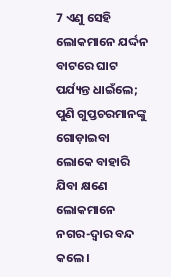7 ଏଣୁ ସେହି ଲୋକମାନେ ଯର୍ଦ୍ଦନ ବାଟରେ ଘାଟ ପର୍ଯ୍ୟନ୍ତ ଧାଇଁଲେ; ପୁଣି ଗୁପ୍ତଚରମାନଙ୍କୁ ଗୋଡ଼ାଇବା ଲୋକେ ବାହାରି ଯିବା କ୍ଷଣେ ଲୋକମାନେ ନଗର-ଦ୍ୱାର ବନ୍ଦ କଲେ।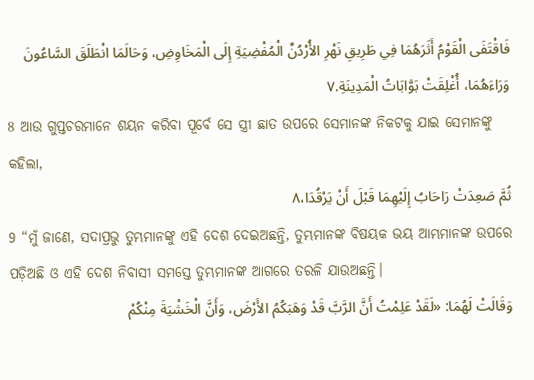فَاقْتَفَى الْقَوْمُ أَثَرَهُمَا فِي طَرِيقِ نَهْرِ الأُرْدُنِّ الْمُفْضِيَةِ إِلَى الْمَخَاوِضِ، وَحَالَمَا انْطَلَقَ السَّاعُونَ وَرَاءَهُمَا، أُغْلِقَتْ بَوَّابَاتُ الْمَدِينَةِ.٧
8 ଆଉ ଗୁପ୍ତଚରମାନେ ଶୟନ କରିବା ପୂର୍ବେ ସେ ସ୍ତ୍ରୀ ଛାତ ଉପରେ ସେମାନଙ୍କ ନିକଟକୁ ଯାଇ ସେମାନଙ୍କୁ କହିଲା,
ثُمَّ صَعِدَتْ رَاحَابُ إِلَيْهِمَا قَبْلَ أَنْ يَرْقُدَا،٨
9 “ମୁଁ ଜାଣେ, ସଦାପ୍ରଭୁ ତୁମ୍ଭମାନଙ୍କୁ ଏହି ଦେଶ ଦେଇଅଛନ୍ତି, ତୁମ୍ଭମାନଙ୍କ ବିଷୟକ ଭୟ ଆମ୍ଭମାନଙ୍କ ଉପରେ ପଡ଼ିଅଛି ଓ ଏହି ଦେଶ ନିବାସୀ ସମସ୍ତେ ତୁମ୍ଭମାନଙ୍କ ଆଗରେ ତରଳି ଯାଉଅଛନ୍ତି।
وَقَالَتْ لَهُمَا: «لَقَدْ عَلِمْتُ أَنَّ الرَّبَّ قَدْ وَهَبَكُمُ الأَرْضَ، وَأَنَّ الْخَشْيَةَ مِنْكُمْ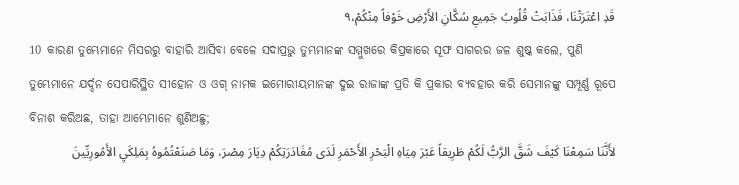قَدِ اعْتَرَتْنَا، فَذَابَتْ قُلُوبُ جَمِيعِ سُكَّانِ الأَرْضِ خَوْفاً مِنْكُمْ،٩
10 କାରଣ ତୁମ୍ଭେମାନେ ମିସରରୁ ବାହାରି ଆସିବା ବେଳେ ସଦାପ୍ରଭୁ ତୁମ୍ଭମାନଙ୍କ ସମ୍ମୁଖରେ କିପ୍ରକାରେ ସୂଫ ସାଗରର ଜଳ ଶୁଷ୍କ କଲେ, ପୁଣି ତୁମ୍ଭେମାନେ ଯର୍ଦ୍ଦନ ସେପାରିସ୍ଥିତ ସୀହୋନ ଓ ଓଗ୍‍ ନାମକ ଇମୋରୀୟମାନଙ୍କ ଦୁଇ ରାଜାଙ୍କ ପ୍ରତି କି ପ୍ରକାର ବ୍ୟବହାର କରି ସେମାନଙ୍କୁ ସମ୍ପୂର୍ଣ୍ଣ ରୂପେ ବିନାଶ କରିଅଛ, ତାହା ଆମ୍ଭେମାନେ ଶୁଣିଅଛୁ;
لأَنَّنَا سَمِعْنَا كَيْفَ شَقَّ الرَّبُّ لَكُمْ طَرِيقاً عَبْرَ مِيَاهِ الْبَحْرِ الأَحْمَرِ لَدَى مُغَادَرَتِكُمْ دِيَارَ مِصْرَ، وَمَا صَنَعْتُمُوهُ بِمَلِكَيِ الأَمُورِيِّينَ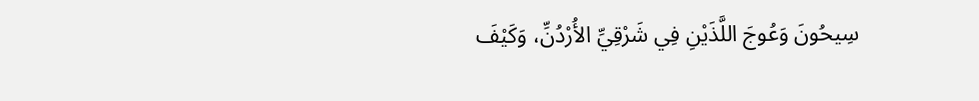سِيحُونَ وَعُوجَ اللَّذَيْنِ فِي شَرْقِيِّ الأُرْدُنِّ، وَكَيْفَ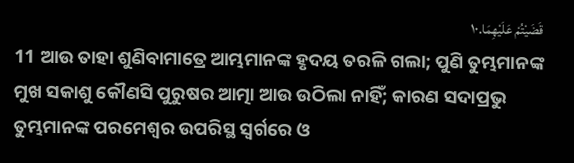قَضَيْتُمْ عَلَيْهِمَا.١٠
11 ଆଉ ତାହା ଶୁଣିବାମାତ୍ରେ ଆମ୍ଭମାନଙ୍କ ହୃଦୟ ତରଳି ଗଲା; ପୁଣି ତୁମ୍ଭମାନଙ୍କ ମୁଖ ସକାଶୁ କୌଣସି ପୁରୁଷର ଆତ୍ମା ଆଉ ଉଠିଲା ନାହିଁ; କାରଣ ସଦାପ୍ରଭୁ ତୁମ୍ଭମାନଙ୍କ ପରମେଶ୍ୱର ଉପରିସ୍ଥ ସ୍ୱର୍ଗରେ ଓ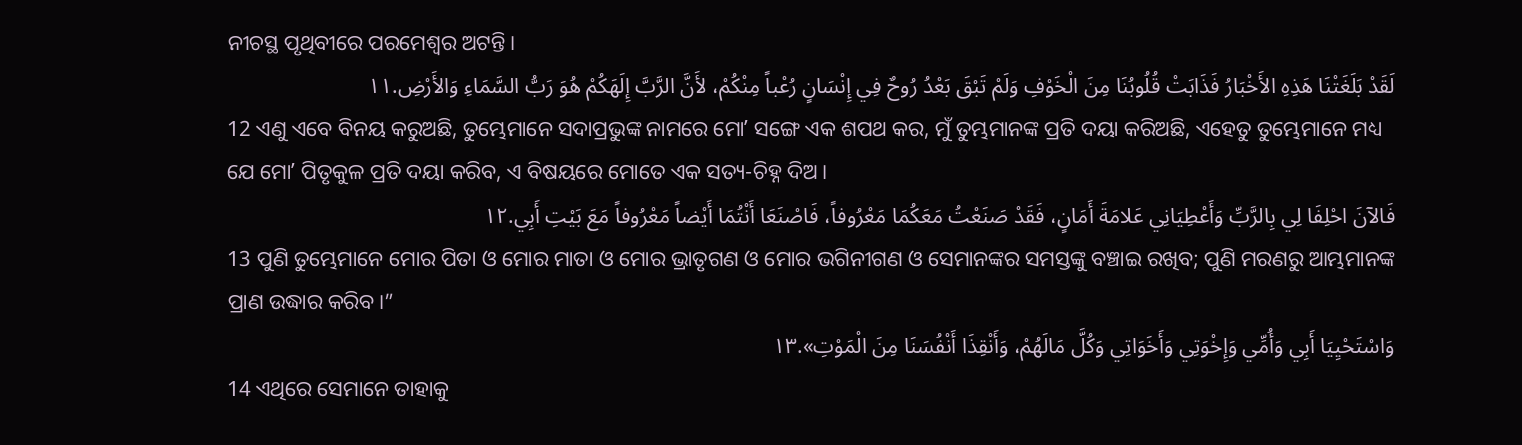ନୀଚସ୍ଥ ପୃଥିବୀରେ ପରମେଶ୍ୱର ଅଟନ୍ତି।
لَقَدْ بَلَغَتْنَا هَذِهِ الأَخْبَارُ فَذَابَتْ قُلُوبُنَا مِنَ الْخَوْفِ وَلَمْ تَبْقَ بَعْدُ رُوحٌ فِي إِنْسَانٍ رُعْباً مِنْكُمْ، لأَنَّ الرَّبَّ إِلَهَكُمْ هُوَ رَبُّ السَّمَاءِ وَالأَرْضِ.١١
12 ଏଣୁ ଏବେ ବିନୟ କରୁଅଛି, ତୁମ୍ଭେମାନେ ସଦାପ୍ରଭୁଙ୍କ ନାମରେ ମୋʼ ସଙ୍ଗେ ଏକ ଶପଥ କର, ମୁଁ ତୁମ୍ଭମାନଙ୍କ ପ୍ରତି ଦୟା କରିଅଛି, ଏହେତୁ ତୁମ୍ଭେମାନେ ମଧ୍ୟ ଯେ ମୋʼ ପିତୃକୁଳ ପ୍ରତି ଦୟା କରିବ, ଏ ବିଷୟରେ ମୋତେ ଏକ ସତ୍ୟ-ଚିହ୍ନ ଦିଅ।
فَالآنَ احْلِفَا لِي بِالرَّبِّ وَأَعْطِيَانِي عَلامَةَ أَمَانٍ، فَقَدْ صَنَعْتُ مَعَكُمَا مَعْرُوفاً، فَاصْنَعَا أَنْتُمَا أَيْضاً مَعْرُوفاً مَعَ بَيْتِ أَبِي.١٢
13 ପୁଣି ତୁମ୍ଭେମାନେ ମୋର ପିତା ଓ ମୋର ମାତା ଓ ମୋର ଭ୍ରାତୃଗଣ ଓ ମୋର ଭଗିନୀଗଣ ଓ ସେମାନଙ୍କର ସମସ୍ତଙ୍କୁ ବଞ୍ଚାଇ ରଖିବ; ପୁଣି ମରଣରୁ ଆମ୍ଭମାନଙ୍କ ପ୍ରାଣ ଉଦ୍ଧାର କରିବ।”
وَاسْتَحْيِيَا أَبِي وَأُمِّي وَإِخْوَتِي وَأَخَوَاتِي وَكُلَّ مَالَهُمْ، وَأَنْقِذَا أَنْفُسَنَا مِنَ الْمَوْتِ».١٣
14 ଏଥିରେ ସେମାନେ ତାହାକୁ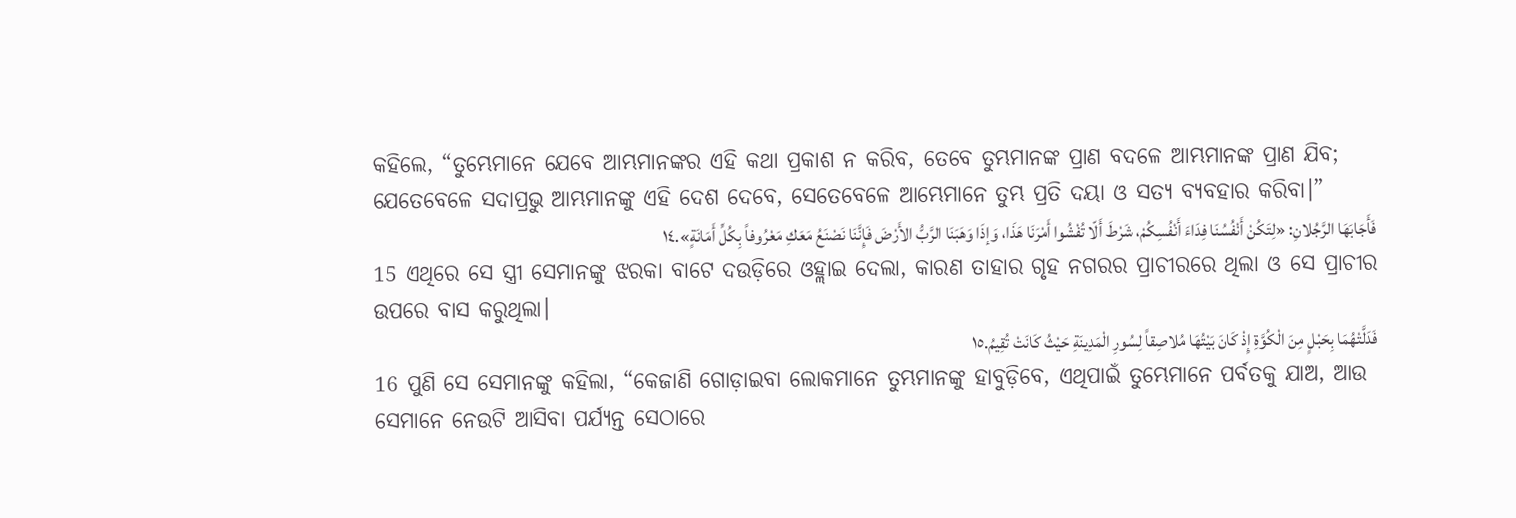କହିଲେ, “ତୁମ୍ଭେମାନେ ଯେବେ ଆମ୍ଭମାନଙ୍କର ଏହି କଥା ପ୍ରକାଶ ନ କରିବ, ତେବେ ତୁମ୍ଭମାନଙ୍କ ପ୍ରାଣ ବଦଳେ ଆମ୍ଭମାନଙ୍କ ପ୍ରାଣ ଯିବ; ଯେତେବେଳେ ସଦାପ୍ରଭୁ ଆମ୍ଭମାନଙ୍କୁ ଏହି ଦେଶ ଦେବେ, ସେତେବେଳେ ଆମ୍ଭେମାନେ ତୁମ୍ଭ ପ୍ରତି ଦୟା ଓ ସତ୍ୟ ବ୍ୟବହାର କରିବା।”
فَأَجَابَهَا الرَّجُلانِ: «لِتَكُنْ أَنْفُسُنَا فِدَاءَ أَنْفُسِكُمْ، شَرْطَ أَلّا تُفْشُوا أَمْرَنَا هَذَا، وَإذَا وَهَبَنَا الرَّبُّ الأَرْضَ فَإِنَّنَا نَصْنَعُ مَعَكِ مَعْرُوفاً بِكُلِّ أَمَانَةٍ».١٤
15 ଏଥିରେ ସେ ସ୍ତ୍ରୀ ସେମାନଙ୍କୁ ଝରକା ବାଟେ ଦଉଡ଼ିରେ ଓହ୍ଲାଇ ଦେଲା, କାରଣ ତାହାର ଗୃହ ନଗରର ପ୍ରାଚୀରରେ ଥିଲା ଓ ସେ ପ୍ରାଚୀର ଉପରେ ବାସ କରୁଥିଲା।
فَدَلَّتْهُمَا بِحَبْلٍ مِنَ الْكُوَّةِ إِذْ كَانَ بَيْتُهَا مُلاصِقاً لِسُورِ الْمَدِينَةِ حَيْثُ كَانَتْ تُقِيمُ.١٥
16 ପୁଣି ସେ ସେମାନଙ୍କୁ କହିଲା, “କେଜାଣି ଗୋଡ଼ାଇବା ଲୋକମାନେ ତୁମ୍ଭମାନଙ୍କୁ ହାବୁଡ଼ିବେ, ଏଥିପାଇଁ ତୁମ୍ଭେମାନେ ପର୍ବତକୁ ଯାଅ, ଆଉ ସେମାନେ ନେଉଟି ଆସିବା ପର୍ଯ୍ୟନ୍ତ ସେଠାରେ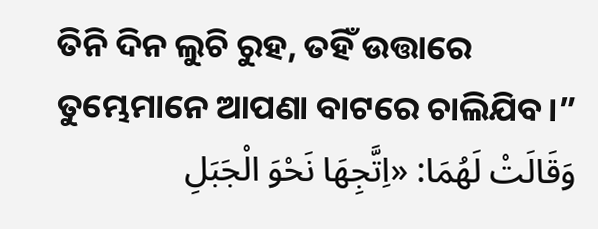ତିନି ଦିନ ଲୁଚି ରୁହ, ତହିଁ ଉତ୍ତାରେ ତୁମ୍ଭେମାନେ ଆପଣା ବାଟରେ ଚାଲିଯିବ।”
وَقَالَتْ لَهُمَا: «اِتَّجِهَا نَحْوَ الْجَبَلِ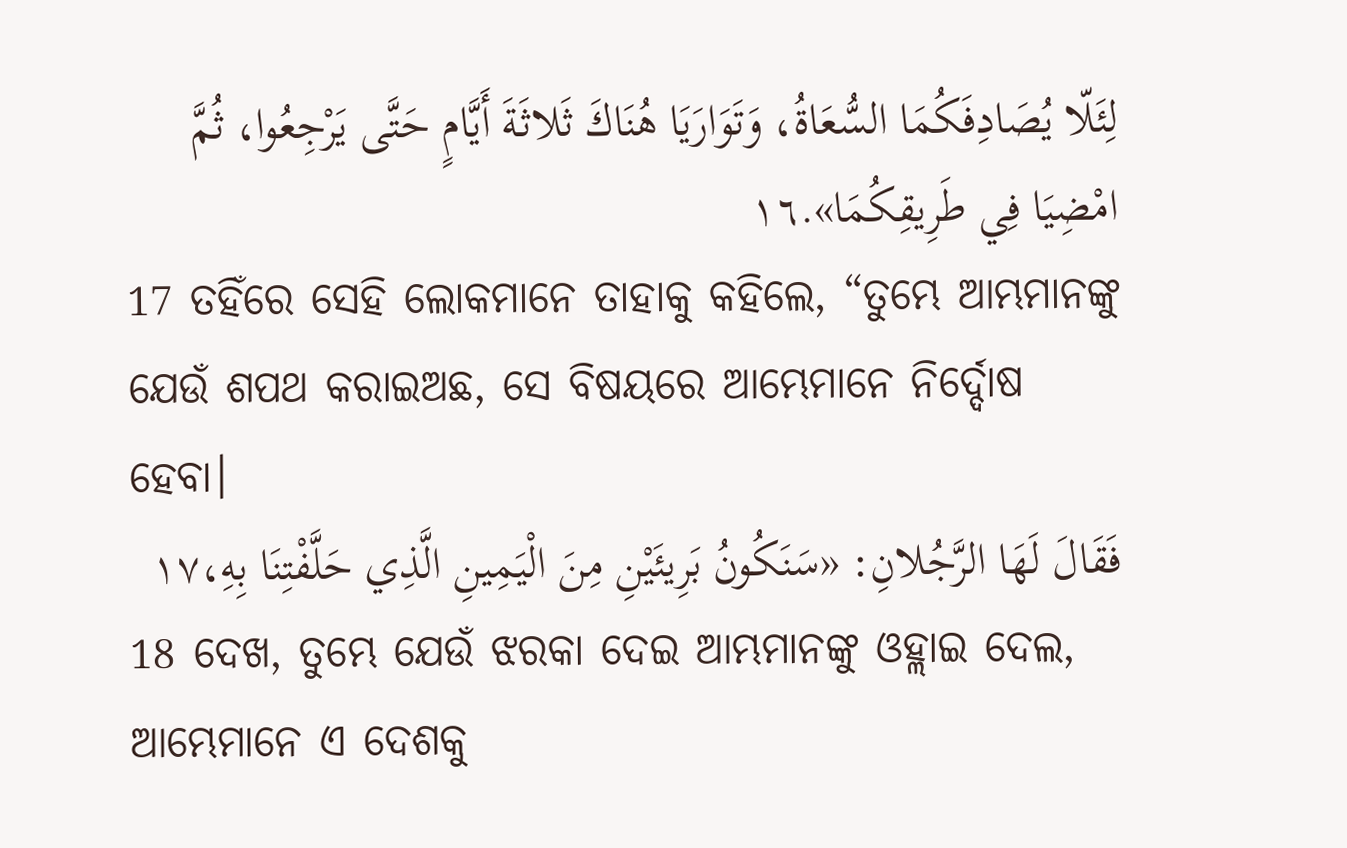لِئَلّا يُصَادِفَكُمَا السُّعَاةُ، وَتَوَارَيَا هُنَاكَ ثَلاثَةَ أَيَّامٍ حَتَّى يَرْجِعُوا، ثُمَّ امْضِيَا فِي طَرِيقِكُمَا».١٦
17 ତହିଁରେ ସେହି ଲୋକମାନେ ତାହାକୁ କହିଲେ, “ତୁମ୍ଭେ ଆମ୍ଭମାନଙ୍କୁ ଯେଉଁ ଶପଥ କରାଇଅଛ, ସେ ବିଷୟରେ ଆମ୍ଭେମାନେ ନିର୍ଦ୍ଦୋଷ ହେବା।
فَقَالَ لَهَا الرَّجُلانِ: «سَنَكُونُ بَرِيئَيْنِ مِنَ الْيَمِينِ الَّذِي حَلَّفْتِنَا بِهِ،١٧
18 ଦେଖ, ତୁମ୍ଭେ ଯେଉଁ ଝରକା ଦେଇ ଆମ୍ଭମାନଙ୍କୁ ଓହ୍ଲାଇ ଦେଲ, ଆମ୍ଭେମାନେ ଏ ଦେଶକୁ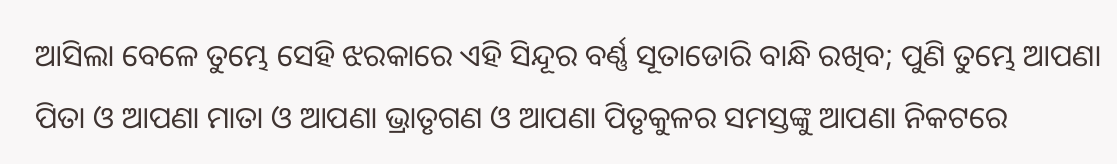ଆସିଲା ବେଳେ ତୁମ୍ଭେ ସେହି ଝରକାରେ ଏହି ସିନ୍ଦୂର ବର୍ଣ୍ଣ ସୂତାଡୋରି ବାନ୍ଧି ରଖିବ; ପୁଣି ତୁମ୍ଭେ ଆପଣା ପିତା ଓ ଆପଣା ମାତା ଓ ଆପଣା ଭ୍ରାତୃଗଣ ଓ ଆପଣା ପିତୃକୁଳର ସମସ୍ତଙ୍କୁ ଆପଣା ନିକଟରେ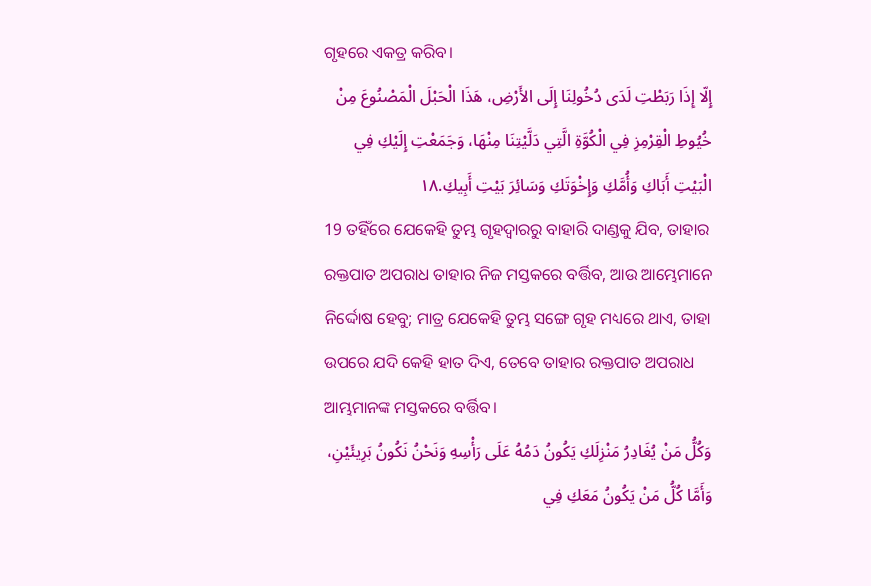ଗୃହରେ ଏକତ୍ର କରିବ।
إِلّا إِذَا رَبَطْتِ لَدَى دُخُولِنَا إِلَى الأَرْضِ، هَذَا الْحَبْلَ الْمَصْنُوعَ مِنْ خُيُوطِ الْقِرْمِزِ فِي الْكُوَّةِ الَّتِي دَلَّيْتِنَا مِنْهَا، وَجَمَعْتِ إِلَيْكِ فِي الْبَيْتِ أَبَاكِ وَأُمَّكِ وَإِخْوَتَكِ وَسَائِرَ بَيْتِ أَبِيكِ.١٨
19 ତହିଁରେ ଯେକେହି ତୁମ୍ଭ ଗୃହଦ୍ୱାରରୁ ବାହାରି ଦାଣ୍ଡକୁ ଯିବ, ତାହାର ରକ୍ତପାତ ଅପରାଧ ତାହାର ନିଜ ମସ୍ତକରେ ବର୍ତ୍ତିବ, ଆଉ ଆମ୍ଭେମାନେ ନିର୍ଦ୍ଦୋଷ ହେବୁ; ମାତ୍ର ଯେକେହି ତୁମ୍ଭ ସଙ୍ଗେ ଗୃହ ମଧ୍ୟରେ ଥାଏ, ତାହା ଉପରେ ଯଦି କେହି ହାତ ଦିଏ, ତେବେ ତାହାର ରକ୍ତପାତ ଅପରାଧ ଆମ୍ଭମାନଙ୍କ ମସ୍ତକରେ ବର୍ତ୍ତିବ।
وَكُلُّ مَنْ يُغَادِرُ مَنْزِلَكِ يَكُونُ دَمُهُ عَلَى رَأْسِهِ وَنَحْنُ نَكُونُ بَرِيئَيْنِ، وَأَمَّا كُلُّ مَنْ يَكُونُ مَعَكِ فِي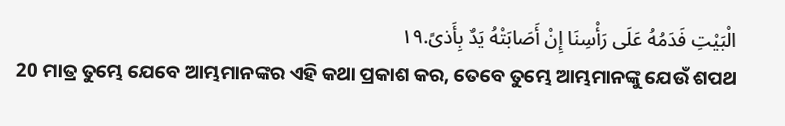الْبَيْتِ فَدَمُهُ عَلَى رَأْسِنَا إِنْ أَصَابَتْهُ يَدٌ بِأَذىً.١٩
20 ମାତ୍ର ତୁମ୍ଭେ ଯେବେ ଆମ୍ଭମାନଙ୍କର ଏହି କଥା ପ୍ରକାଶ କର, ତେବେ ତୁମ୍ଭେ ଆମ୍ଭମାନଙ୍କୁ ଯେଉଁ ଶପଥ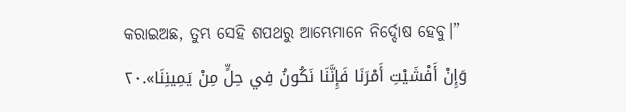କରାଇଅଛ, ତୁମ୍ଭ ସେହି ଶପଥରୁ ଆମ୍ଭେମାନେ ନିର୍ଦ୍ଦୋଷ ହେବୁ।”
وَإِنْ أَفْشَيْتِ أَمْرَنَا فَإِنَّنَا نَكُونُ فِي حِلٍّ مِنْ يَمِينِنَا».٢٠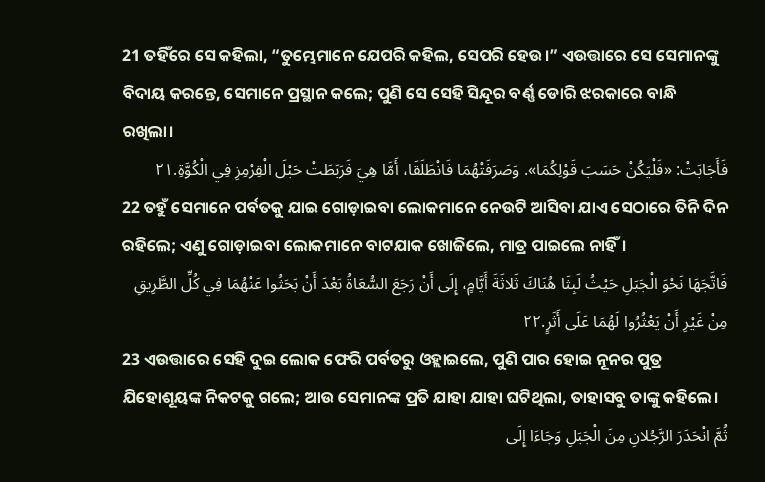21 ତହିଁରେ ସେ କହିଲା, “ତୁମ୍ଭେମାନେ ଯେପରି କହିଲ, ସେପରି ହେଉ।” ଏଉତ୍ତାରେ ସେ ସେମାନଙ୍କୁ ବିଦାୟ କରନ୍ତେ, ସେମାନେ ପ୍ରସ୍ଥାନ କଲେ; ପୁଣି ସେ ସେହି ସିନ୍ଦୂର ବର୍ଣ୍ଣ ଡୋରି ଝରକାରେ ବାନ୍ଧି ରଖିଲା।
فَأَجَابَتْ: «فَلْيَكُنْ حَسَبَ قَوْلِكُمَا». وَصَرَفَتْهُمَا فَانْطَلَقَا، أَمَّا هِيَ فَرَبَطَتْ حَبْلَ الْقِرْمِزِ فِي الْكُوَّةِ.٢١
22 ତହୁଁ ସେମାନେ ପର୍ବତକୁ ଯାଇ ଗୋଡ଼ାଇବା ଲୋକମାନେ ନେଉଟି ଆସିବା ଯାଏ ସେଠାରେ ତିନି ଦିନ ରହିଲେ; ଏଣୁ ଗୋଡ଼ାଇବା ଲୋକମାନେ ବାଟଯାକ ଖୋଜିଲେ, ମାତ୍ର ପାଇଲେ ନାହିଁ।
فَاتَّجَهَا نَحْوَ الْجَبَلِ حَيْثُ لَبِثَا هُنَاكَ ثَلاثَةَ أَيَّامٍ، إِلَى أَنْ رَجَعَ السُّعَاةُ بَعْدَ أَنْ بَحَثُوا عَنْهُمَا فِي كُلِّ الطَّرِيقِ مِنْ غَيْرِ أَنْ يَعْثُرُوا لَهُمَا عَلَى أَثَرٍ.٢٢
23 ଏଉତ୍ତାରେ ସେହି ଦୁଇ ଲୋକ ଫେରି ପର୍ବତରୁ ଓହ୍ଲାଇଲେ, ପୁଣି ପାର ହୋଇ ନୂନର ପୁତ୍ର ଯିହୋଶୂୟଙ୍କ ନିକଟକୁ ଗଲେ; ଆଉ ସେମାନଙ୍କ ପ୍ରତି ଯାହା ଯାହା ଘଟିଥିଲା, ତାହାସବୁ ତାଙ୍କୁ କହିଲେ।
ثُمَّ انْحَدَرَ الرَّجُلانِ مِنَ الْجَبَلِ وَجَاءَا إِلَى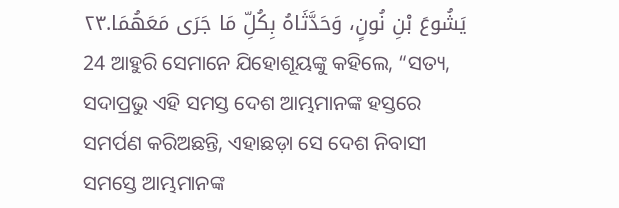يَشُوعَ بْنِ نُونٍ، وَحَدَّثَاهُ بِكُلِّ مَا جَرَى مَعَهُمَا.٢٣
24 ଆହୁରି ସେମାନେ ଯିହୋଶୂୟଙ୍କୁ କହିଲେ, “ସତ୍ୟ, ସଦାପ୍ରଭୁ ଏହି ସମସ୍ତ ଦେଶ ଆମ୍ଭମାନଙ୍କ ହସ୍ତରେ ସମର୍ପଣ କରିଅଛନ୍ତି, ଏହାଛଡ଼ା ସେ ଦେଶ ନିବାସୀ ସମସ୍ତେ ଆମ୍ଭମାନଙ୍କ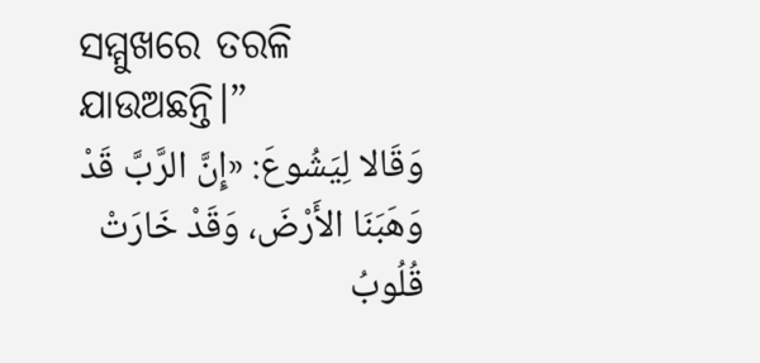ସମ୍ମୁଖରେ ତରଳି ଯାଉଅଛନ୍ତି।”
وَقَالا لِيَشُوعَ: «إِنَّ الرَّبَّ قَدْ وَهَبَنَا الأَرْضَ، وَقَدْ خَارَتْ قُلُوبُ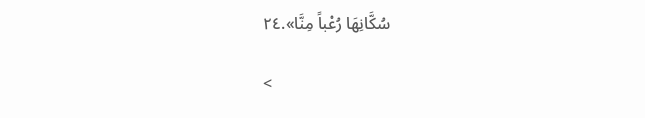سُكَّانِهَا رُعْباً مِنَّا».٢٤

<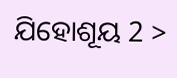ଯିହୋଶୂୟ 2 >